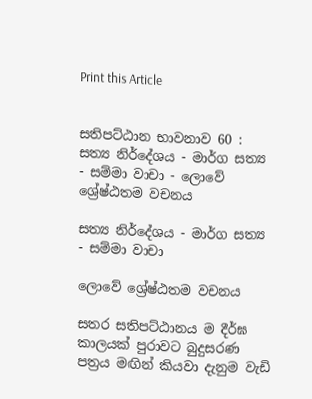Print this Article


සතිපට්ඨාන භාවනාව 60 : සත්‍ය නිර්දේශය - මාර්ග සත්‍ය - සම්මා වාචා - ලොවේ ශ්‍රේෂ්ඨතම වචනය

සත්‍ය නිර්දේශය - මාර්ග සත්‍ය - සම්මා වාචා

ලොවේ ශ්‍රේෂ්ඨතම වචනය

සතර සතිපට්ඨානය ම දීර්ඝ කාලයක් පුරාවට බුදුසරණ පත්‍රය මඟින් කියවා දැනුම වැඩි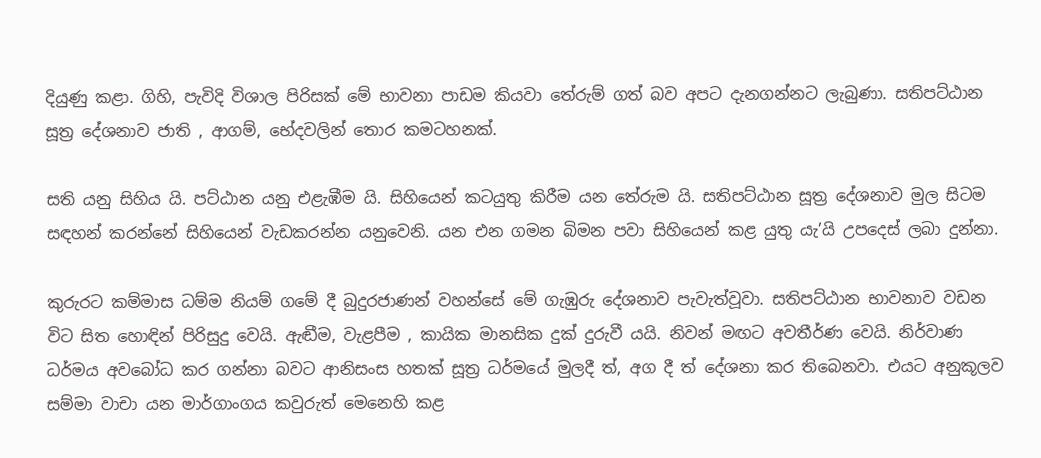දියුණු කළා. ගිහි, පැවිදි විශාල පිරිසක් මේ භාවනා පාඩම කියවා තේරුම් ගත් බව අපට දැනගන්නට ලැබුණා. සතිපට්ඨාන සූත්‍ර දේශනාව ජාති , ආගම්, භේදවලින් තොර කමටහනක්.

සති යනු සිහිය යි. පට්ඨාන යනු එළැඹීම යි. සිහියෙන් කටයුතු කිරීම යන තේරුම යි. සතිපට්ඨාන සූත්‍ර දේශනාව මුල සිටම සඳහන් කරන්නේ සිහියෙන් වැඩකරන්න යනුවෙනි. යන එන ගමන බිමන පවා සිහියෙන් කළ යුතු යැ’යි උපදෙස් ලබා දුන්නා.

කුරුරට කම්මාස ධම්ම නියම් ගමේ දී බුදුරජාණන් වහන්සේ මේ ගැඹුරු දේශනාව පැවැත්වූවා. සතිපට්ඨාන භාවනාව වඩන විට සිත හොඳින් පිරිසුදු වෙයි. ඇඬීම, වැළපීම , කායික මානසික දුක් දුරුවී යයි. නිවන් මඟට අවතීර්ණ වෙයි. නිර්වාණ ධර්මය අවබෝධ කර ගන්නා බවට ආනිසංස හතක් සූත්‍ර ධර්මයේ මුලදී ත්, අග දී ත් දේශනා කර තිබෙනවා. එයට අනුකූලව සම්මා වාචා යන මාර්ගාංගය කවුරුත් මෙනෙහි කළ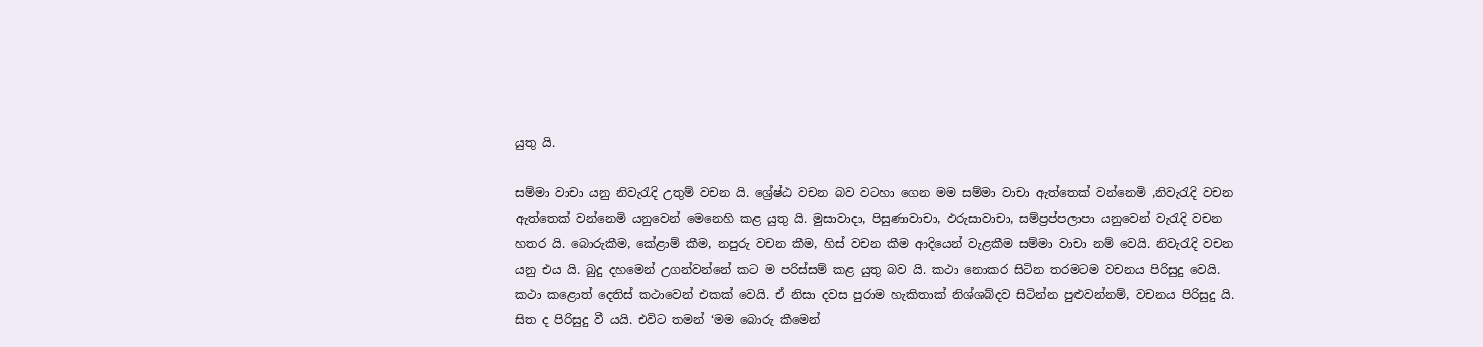යුතු යි.

සම්මා වාචා යනු නිවැරැදි උතුම් වචන යි. ශ්‍රේෂ්ඨ වචන බව වටහා ගෙන මම සම්මා වාචා ඇත්තෙක් වන්නෙමි ,නිවැරැදි වචන ඇත්තෙක් වන්නෙමි යනුවෙන් මෙනෙහි කළ යුතු යි. මුසාවාදා, පිසුණාවාචා, ඵරුසාවාචා, සම්ප්‍රප්පලාපා යනුවෙන් වැරැදි වචන හතර යි. බොරුකීම, කේළාම් කීම, නපුරු වචන කීම, හිස් වචන කීම ආදියෙන් වැළකීම සම්මා වාචා නම් වෙයි. නිවැරැදි වචන යනු එය යි. බුදු දහමෙන් උගන්වන්නේ කට ම පරිස්සම් කළ යුතු බව යි. කථා නොකර සිටින තරමටම වචනය පිරිසුදු වෙයි. කථා කළොත් දෙතිස් කථාවෙන් එකක් වෙයි. ඒ නිසා දවස පුරාම හැකිතාක් නිශ්ශබ්දව සිටින්න පුළුවන්නම්, වචනය පිරිසුදු යි. සිත ද පිරිසුදු වී යයි. එවිට තමන් ‘මම බොරු කීමෙන්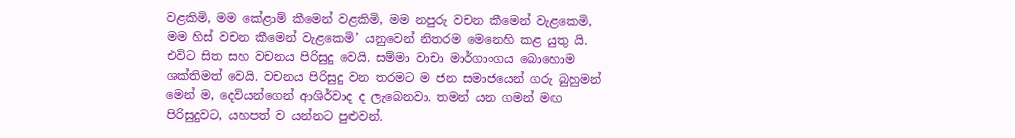වළකිමි, මම කේළාම් කීමෙන් වළකිමි, මම නපුරු වචන කීමෙන් වැළකෙමි, මම හිස් වචන කීමෙන් වැළකෙමි’ යනුවෙන් නිතරම මෙනෙහි කළ යුතු යි. එවිට සිත සහ වචනය පිරිසුදු වෙයි. සම්මා වාචා මාර්ගාංගය බොහොම ශක්තිමත් වෙයි. වචනය පිරිසුදු වන තරමට ම ජන සමාජයෙන් ගරු බුහුමන් මෙන් ම, දෙවියන්ගෙන් ආශිර්වාද ද ලැබෙනවා. තමන් යන ගමන් මඟ පිරිසුදුවට, යහපත් ව යන්නට පුළුවන්.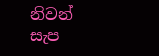නිවන් සැප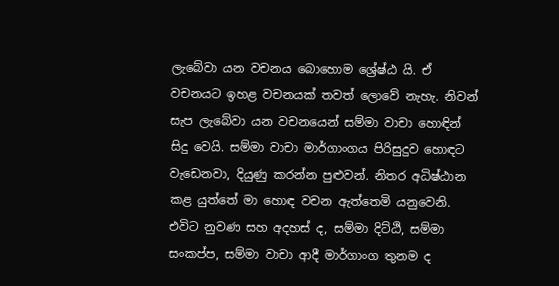ලැබේවා යන වචනය බොහොම ශ්‍රේෂ්ඨ යි. ඒ වචනයට ඉහළ වචනයක් තවත් ලොවේ නැහැ. නිවන් සැප ලැබේවා යන වචනයෙන් සම්මා වාචා හොඳින් සිදු වෙයි. සම්මා වාචා මාර්ගාංගය පිරිසුදුව හොඳට වැඩෙනවා, දියුණු කරන්න පුළුවන්. නිතර අධිෂ්ඨාන කළ යුත්තේ මා හොඳ වචන ඇත්තෙමි යනුවෙනි. එවිට නුවණ සහ අදහස් ද, සම්මා දිට්ඨි, සම්මා සංකප්ප, සම්මා වාචා ආදී මාර්ගාංග තුනම ද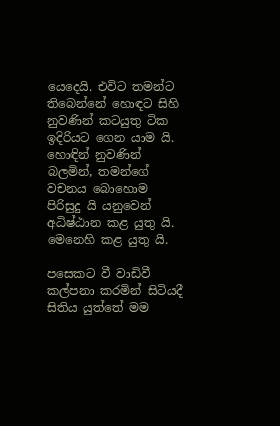යෙදෙයි. එවිට තමන්ට තිබෙන්නේ හොඳට සිහි නුවණින් කටයුතු ටික ඉදිරියට ගෙන යාම යි. හොඳින් නුවණින් බලමින්, තමන්ගේ වචනය බොහොම පිරිසුදු යි යනුවෙන් අධිෂ්ඨාන කළ යුතු යි. මෙනෙහි කළ යුතු යි.

පසෙකට වී වාඩිවී කල්පනා කරමින් සිටියදී සිතිය යුත්තේ මම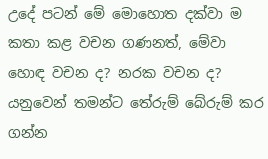උදේ පටන් මේ මොහොත දක්වා ම කතා කළ වචන ගණනත්, මේවා හොඳ වචන ද? නරක වචන ද? යනුවෙන් තමන්ට තේරුම් බේරුම් කර ගන්න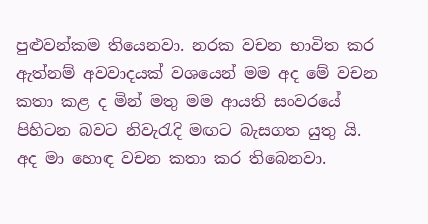පුළුවන්කම තියෙනවා. නරක වචන භාවිත කර ඇත්නම් අවවාදයක් වශයෙන් මම අද මේ වචන කතා කළ ද මින් මතු මම ආයති සංවරයේ පිහිටන බවට නිවැරැදි මඟට බැසගත යුතු යි. අද මා හොඳ වචන කතා කර තිබෙනවා.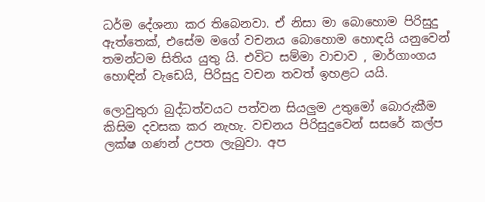ධර්ම දේශනා කර තිබෙනවා. ඒ නිසා මා බොහොම පිරිසුදු ඇත්තෙක්, එසේම මගේ වචනය බොහොම හොඳයි යනුවෙන් තමන්ටම සිතිය යුතු යි. එවිට සම්මා වාචාව , මාර්ගාංගය හොඳින් වැඩෙයි, පිරිසුදු වචන තවත් ඉහළට යයි.

ලොවුතුරා බුද්ධත්වයට පත්වන සියලුම උතුමෝ බොරුකීම කිසිම දවසක කර නැහැ. වචනය පිරිසුදුවෙන් සසරේ කල්ප ලක්ෂ ගණන් උපත ලැබුවා. අප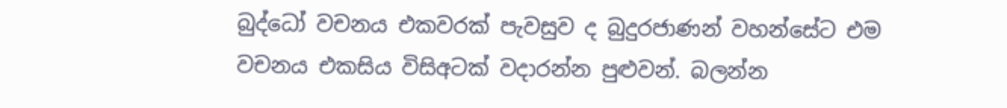බුද්ධෝ වචනය එකවරක් පැවසුව ද බුදුරජාණන් වහන්සේට එම වචනය එකසිය විසිඅටක් වදාරන්න පුළුවන්. බලන්න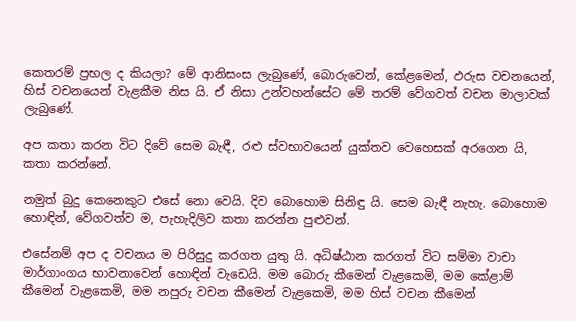කෙතරම් ප්‍රභල ද කියලා? මේ ආනිසංස ලැබුණේ, බොරුවෙන්, කේළමෙන්, ඵරුස වචනයෙන්, හිස් වචනයෙන් වැළකීම නිස යි. ඒ නිසා උන්වහන්සේට මේ තරම් වේගවත් වචන මාලාවක් ලැබුණේ.

අප කතා කරන විට දිවේ සෙම බැඳී, රළු ස්වභාවයෙන් යුක්තව වෙහෙසක් අරගෙන යි, කතා කරන්නේ.

නමුත් බුදු කෙනෙකුට එසේ නො වෙයි. දිව බොහොම සිනිඳු යි. සෙම බැඳී නැහැ. බොහොම හොඳින්, වේගවත්ව ම, පැහැදිලිව කතා කරන්න පුළුවන්.

එසේනම් අප ද වචනය ම පිරිසුදු කරගත යුතු යි. අධිෂ්ඨාන කරගත් විට සම්මා වාචා මාර්ගාංගය භාවනාවෙන් හොඳින් වැඩෙයි. මම බොරු කීමෙන් වැළකෙමි, මම කේළාම් කීමෙන් වැළකෙමි, මම නපුරු වචන කීමෙන් වැළකෙමි, මම හිස් වචන කීමෙන්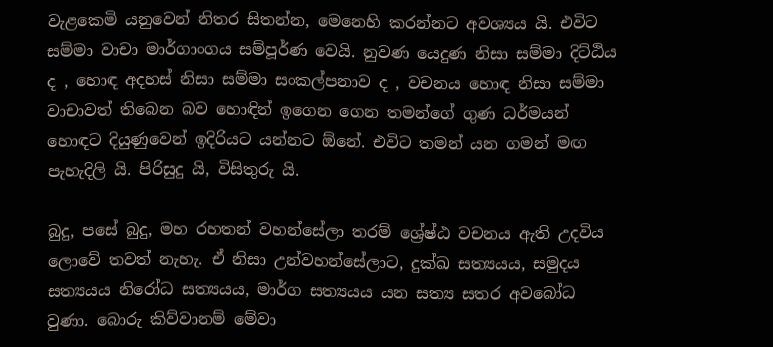වැළකෙමි යනුවෙන් නිතර සිතන්න, මෙනෙහි කරන්නට අවශ්‍යය යි. එවිට සම්මා වාචා මාර්ගාංගය සම්පූර්ණ වෙයි. නුවණ යෙදුණ නිසා සම්මා දිට්ඨිය ද , හොඳ අදහස් නිසා සම්මා සංකල්පනාව ද , වචනය හොඳ නිසා සම්මා වාචාවත් තිබෙන බව හොඳින් ඉගෙන ගෙන තමන්ගේ ගුණ ධර්මයන් හොඳට දියුණුවෙන් ඉදිරියට යන්නට ඕනේ. එවිට තමන් යන ගමන් මඟ පැහැදිලි යි. පිරිසුදු යි, විසිතුරු යි.

බුදු, පසේ බුදු, මහ රහතන් වහන්සේලා තරම් ශ්‍රේෂ්ඨ වචනය ඇති උදවිය ලොවේ තවත් නැහැ. ඒ නිසා උන්වහන්සේලාට, දුක්ඛ සත්‍යයය, සමුදය සත්‍යයය නිරෝධ සත්‍යයය, මාර්ග සත්‍යයය යන සත්‍ය සතර අවබෝධ වුණා. බොරු කිව්වානම් මේවා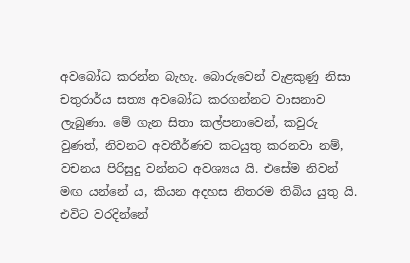අවබෝධ කරන්න බැහැ. බොරුවෙන් වැළකුණු නිසා චතුරාර්ය සත්‍ය අවබෝධ කරගන්නට වාසනාව ලැබුණා. මේ ගැන සිතා කල්පනාවෙන්, කවුරු වුණත්, නිවනට අවතීර්ණව කටයුතු කරනවා නම්, වචනය පිරිසුදු වන්නට අවශ්‍යය යි. එසේම නිවන් මඟ යන්නේ ය, කියන අදහස නිතරම තිබිය යුතු යි. එවිට වරදින්නේ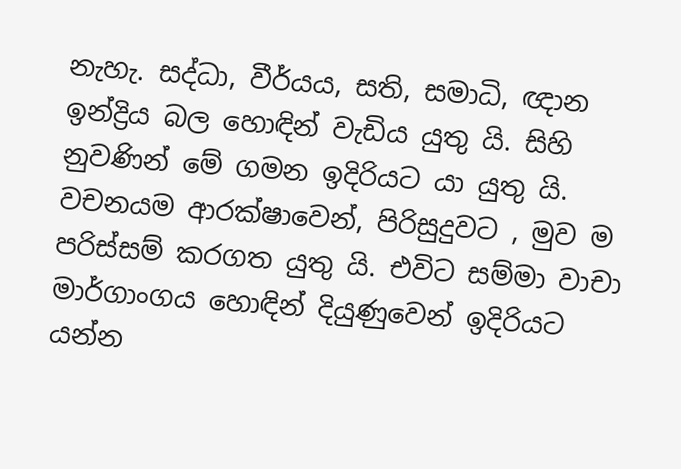නැහැ. සද්ධා, වීර්යය, සති, සමාධි, ඥාන ඉන්ද්‍රිය බල හොඳින් වැඩිය යුතු යි. සිහි නුවණින් මේ ගමන ඉදිරියට යා යුතු යි. වචනයම ආරක්ෂාවෙන්, පිරිසුදුවට , මුව ම පරිස්සම් කරගත යුතු යි. එවිට සම්මා වාචා මාර්ගාංගය හොඳින් දියුණුවෙන් ඉදිරියට යන්න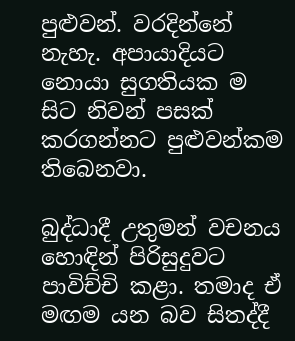පුළුවන්. වරදින්නේ නැහැ. අපායාදියට නොයා සුගතියක ම සිට නිවන් පසක් කරගන්නට පුළුවන්කම තිබෙනවා.

බුද්ධාදී උතුමන් වචනය හොඳින් පිරිසුදුවට පාවිච්චි කළා. තමාද ඒ මඟම යන බව සිතද්දී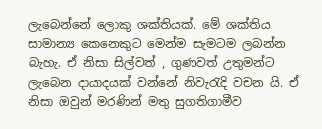ලැබෙන්නේ ලොකු ශක්තියක්. මේ ශක්තිය සාමාන්‍ය කෙනෙකුට මෙන්ම සැමටම ලබන්න බැහැ. ඒ නිසා සිල්වත් , ගුණවත් උතුමන්ට ලැබෙන දායාදයක් වන්නේ නිවැරැදි වචන යි. ඒ නිසා ඔවුන් මරණින් මතු සුගතිගාමීව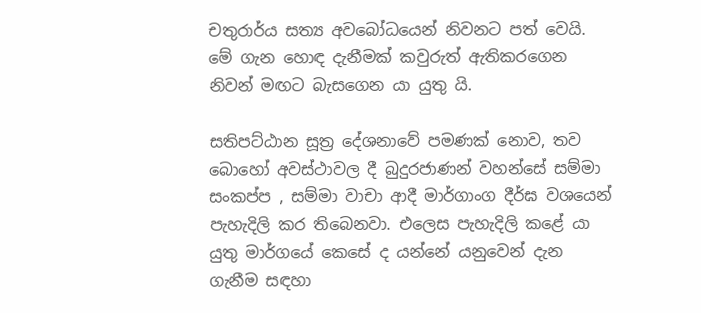චතුරාර්ය සත්‍ය අවබෝධයෙන් නිවනට පත් වෙයි. මේ ගැන හොඳ දැනීමක් කවුරුත් ඇතිකරගෙන නිවන් මඟට බැසගෙන යා යුතු යි.

සතිපට්ඨාන සූත්‍ර දේශනාවේ පමණක් නොව, තව බොහෝ අවස්ථාවල දී බුදුරජාණන් වහන්සේ සම්මා සංකප්ප , සම්මා වාචා ආදී මාර්ගාංග දීර්ඝ වශයෙන් පැහැදිලි කර තිබෙනවා. එලෙස පැහැදිලි කළේ යා යුතු මාර්ගයේ කෙසේ ද යන්නේ යනුවෙන් දැන ගැනීම සඳහා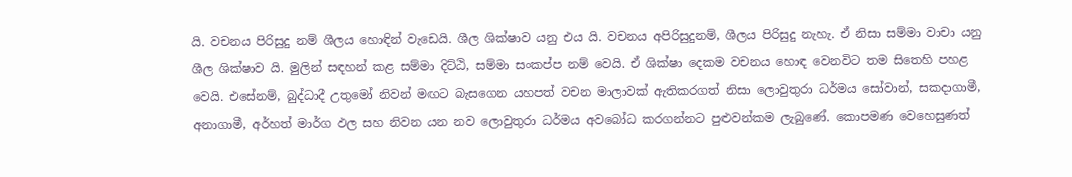යි. වචනය පිරිසුදු නම් ශීලය හොඳින් වැඩෙයි. ශීල ශික්ෂාව යනු එය යි. වචනය අපිරිසුදුනම්, ශීලය පිරිසුදු නැහැ. ඒ නිසා සම්මා වාචා යනු ශීල ශික්ෂාව යි. මුලින් සඳහන් කළ සම්මා දිට්ඨි, සම්මා සංකප්ප නම් වෙයි. ඒ ශික්ෂා දෙකම වචනය හොඳ වෙනවිට තම සිතෙහි පහළ වෙයි. එසේනම්, බුද්ධාදී උතුමෝ නිවන් මඟට බැසගෙන යහපත් වචන මාලාවක් ඇතිකරගත් නිසා ලොවුතුරා ධර්මය සෝවාන්, සකදාගාමී, අනාගාමී, අර්හත් මාර්ග ඵල සහ නිවන යන නව ලොවුතුරා ධර්මය අවබෝධ කරගන්නට පුළුවන්කම ලැබුණේ. කොපමණ වෙහෙසුණත්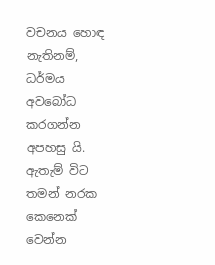වචනය හොඳ නැතිනම්, ධර්මය අවබෝධ කරගන්න අපහසු යි. ඇතැම් විට තමන් නරක කෙනෙක් වෙන්න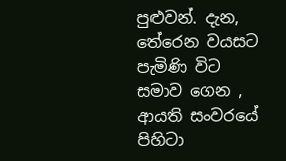පුළුවන්. දැන, තේරෙන වයසට පැමිණි විට සමාව ගෙන , ආයති සංවරයේ පිහිටා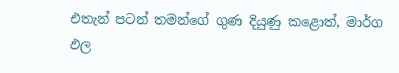එතැන් පටන් තමන්ගේ ගුණ දියුණු කළොත්, මාර්ග ඵල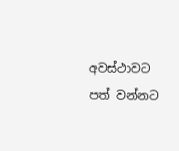අවස්ථාවට පත් වන්නට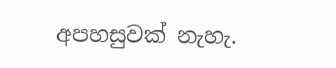අපහසුවක් නැහැ.